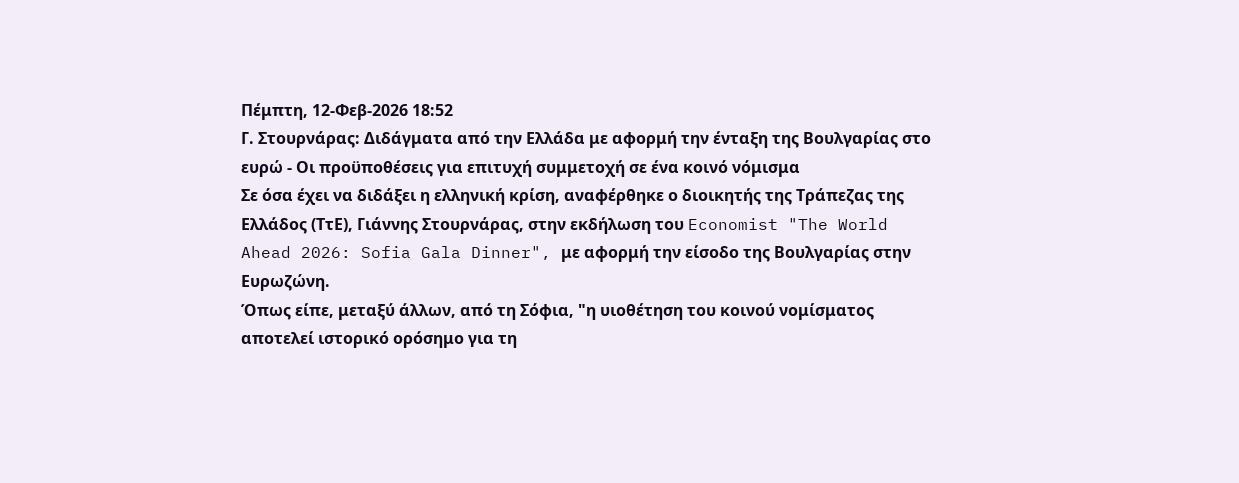Πέμπτη, 12-Φεβ-2026 18:52
Γ. Στουρνάρας: Διδάγματα από την Ελλάδα με αφορμή την ένταξη της Βουλγαρίας στο ευρώ - Οι προϋποθέσεις για επιτυχή συμμετοχή σε ένα κοινό νόμισμα
Σε όσα έχει να διδάξει η ελληνική κρίση, αναφέρθηκε ο διοικητής της Τράπεζας της Ελλάδος (ΤτΕ), Γιάννης Στουρνάρας, στην εκδήλωση του Economist "The World Ahead 2026: Sofia Gala Dinner", με αφορμή την είσοδο της Βουλγαρίας στην Ευρωζώνη.
Όπως είπε, μεταξύ άλλων, από τη Σόφια, "η υιοθέτηση του κοινού νομίσματος αποτελεί ιστορικό ορόσημο για τη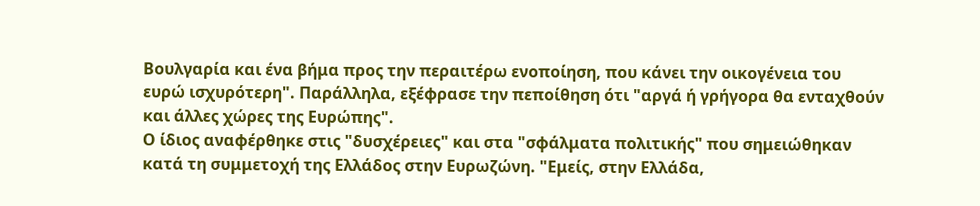Βουλγαρία και ένα βήμα προς την περαιτέρω ενοποίηση, που κάνει την οικογένεια του ευρώ ισχυρότερη". Παράλληλα, εξέφρασε την πεποίθηση ότι "αργά ή γρήγορα θα ενταχθούν και άλλες χώρες της Ευρώπης".
Ο ίδιος αναφέρθηκε στις "δυσχέρειες" και στα "σφάλματα πολιτικής" που σημειώθηκαν κατά τη συμμετοχή της Ελλάδος στην Ευρωζώνη. "Εμείς, στην Ελλάδα,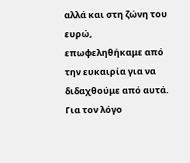αλλά και στη ζώνη του ευρώ, επωφεληθήκαμε από την ευκαιρία για να διδαχθούμε από αυτά. Για τον λόγο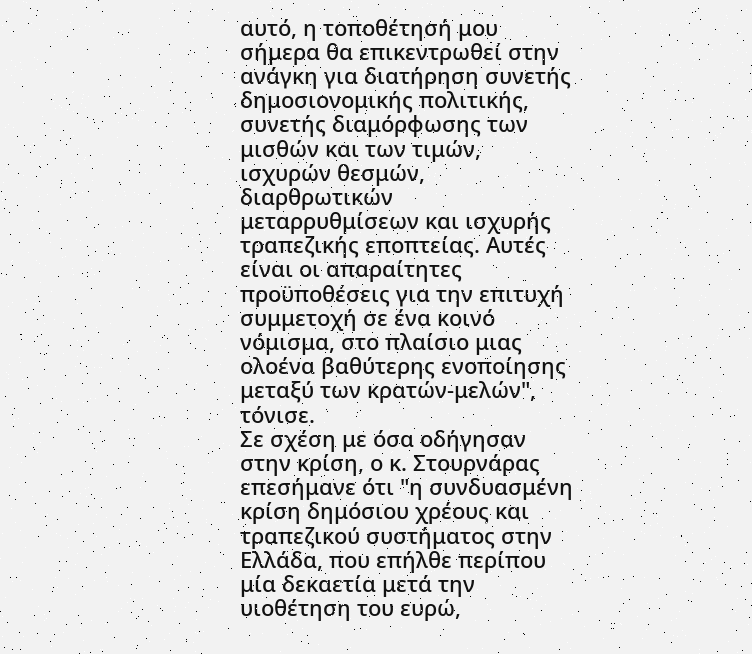αυτό, η τοποθέτησή μου σήμερα θα επικεντρωθεί στην ανάγκη για διατήρηση συνετής δημοσιονομικής πολιτικής, συνετής διαμόρφωσης των μισθών και των τιμών, ισχυρών θεσμών, διαρθρωτικών μεταρρυθμίσεων και ισχυρής τραπεζικής εποπτείας. Αυτές είναι οι απαραίτητες προϋποθέσεις για την επιτυχή συμμετοχή σε ένα κοινό νόμισμα, στο πλαίσιο μιας ολοένα βαθύτερης ενοποίησης μεταξύ των κρατών-μελών", τόνισε.
Σε σχέση με όσα οδήγησαν στην κρίση, ο κ. Στουρνάρας επεσήμανε ότι "η συνδυασμένη κρίση δημόσιου χρέους και τραπεζικού συστήματος στην Ελλάδα, που επήλθε περίπου μία δεκαετία μετά την υιοθέτηση του ευρώ,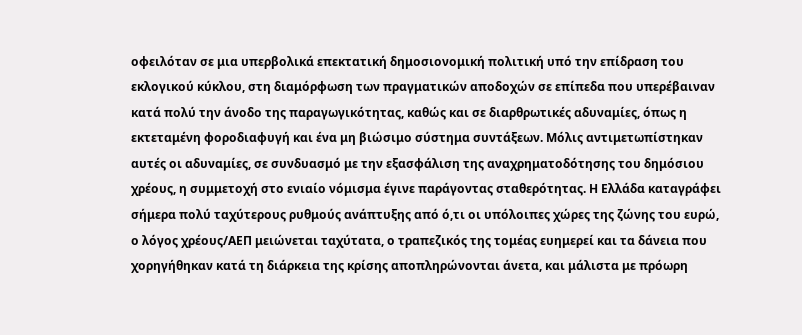οφειλόταν σε μια υπερβολικά επεκτατική δημοσιονομική πολιτική υπό την επίδραση του εκλογικού κύκλου, στη διαμόρφωση των πραγματικών αποδοχών σε επίπεδα που υπερέβαιναν κατά πολύ την άνοδο της παραγωγικότητας, καθώς και σε διαρθρωτικές αδυναμίες, όπως η εκτεταμένη φοροδιαφυγή και ένα μη βιώσιμο σύστημα συντάξεων. Μόλις αντιμετωπίστηκαν αυτές οι αδυναμίες, σε συνδυασμό με την εξασφάλιση της αναχρηματοδότησης του δημόσιου χρέους, η συμμετοχή στο ενιαίο νόμισμα έγινε παράγοντας σταθερότητας. Η Ελλάδα καταγράφει σήμερα πολύ ταχύτερους ρυθμούς ανάπτυξης από ό,τι οι υπόλοιπες χώρες της ζώνης του ευρώ, ο λόγος χρέους/ΑΕΠ μειώνεται ταχύτατα, ο τραπεζικός της τομέας ευημερεί και τα δάνεια που χορηγήθηκαν κατά τη διάρκεια της κρίσης αποπληρώνονται άνετα, και μάλιστα με πρόωρη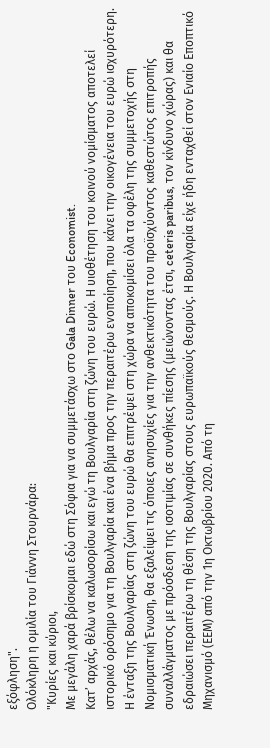εξόφληση".
Ολόκληρη η ομιλία του Γιάννη Στουρνάρα:
"Κυρίες και κύριοι,
Με μεγάλη χαρά βρίσκομαι εδώ στη Σόφια για να συμμετάσχω στο Gala Dinner του Economist.
Κατ’ αρχάς, θέλω να καλωσορίσω και εγώ τη Βουλγαρία στη ζώνη του ευρώ. Η υιοθέτηση του κοινού νομίσματος αποτελεί ιστορικό ορόσημο για τη Βουλγαρία και ένα βήμα προς την περαιτέρω ενοποίηση, που κάνει την οικογένεια του ευρώ ισχυρότερη. Η ένταξη της Βουλγαρίας στη ζώνη του ευρώ θα επιτρέψει στη χώρα να αποκομίσει όλα τα οφέλη της συμμετοχής στη Νομισματική Ένωση, θα εξαλείψει τις όποιες ανησυχίες για την ανθεκτικότητα του προϊσχύοντος καθεστώτος επιτροπής συναλλάγματος με πρόσδεση της ισοτιμίας σε συνθήκες πίεσης (μειώνοντας έτσι, ceteris paribus, τον κίνδυνο χώρας) και θα εδραιώσει περαιτέρω τη θέση της Βουλγαρίας στους ευρωπαϊκούς θεσμούς. Η Βουλγαρία είχε ήδη ενταχθεί στον Ενιαίο Εποπτικό Μηχανισμό (ΕΕΜ) από την 1η Οκτωβρίου 2020. Από τη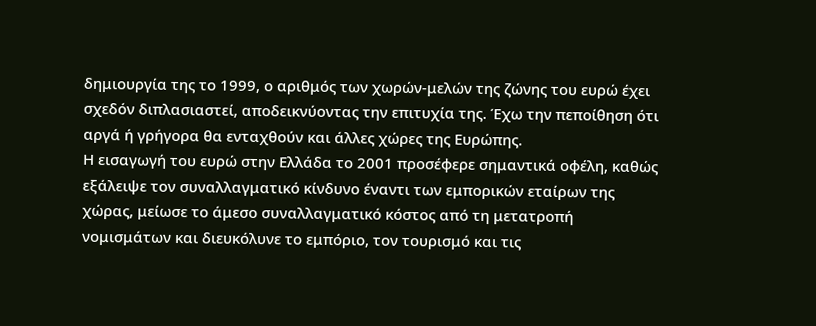δημιουργία της το 1999, ο αριθμός των χωρών-μελών της ζώνης του ευρώ έχει σχεδόν διπλασιαστεί, αποδεικνύοντας την επιτυχία της. Έχω την πεποίθηση ότι αργά ή γρήγορα θα ενταχθούν και άλλες χώρες της Ευρώπης.
Η εισαγωγή του ευρώ στην Ελλάδα το 2001 προσέφερε σημαντικά οφέλη, καθώς εξάλειψε τον συναλλαγματικό κίνδυνο έναντι των εμπορικών εταίρων της χώρας, μείωσε το άμεσο συναλλαγματικό κόστος από τη μετατροπή νομισμάτων και διευκόλυνε το εμπόριο, τον τουρισμό και τις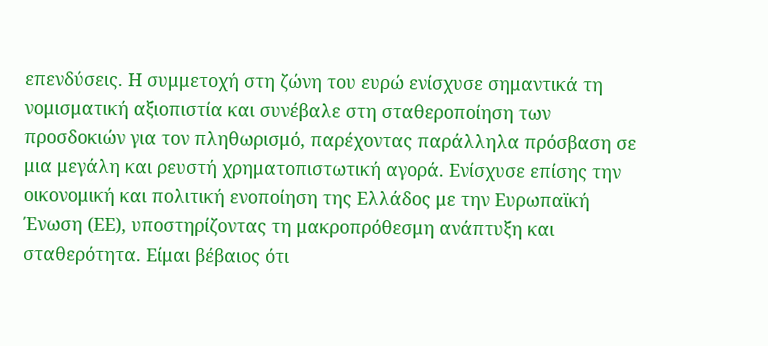επενδύσεις. Η συμμετοχή στη ζώνη του ευρώ ενίσχυσε σημαντικά τη νομισματική αξιοπιστία και συνέβαλε στη σταθεροποίηση των προσδοκιών για τον πληθωρισμό, παρέχοντας παράλληλα πρόσβαση σε μια μεγάλη και ρευστή χρηματοπιστωτική αγορά. Ενίσχυσε επίσης την οικονομική και πολιτική ενοποίηση της Ελλάδος με την Ευρωπαϊκή Ένωση (ΕΕ), υποστηρίζοντας τη μακροπρόθεσμη ανάπτυξη και σταθερότητα. Είμαι βέβαιος ότι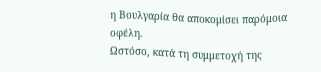η Βουλγαρία θα αποκομίσει παρόμοια οφέλη.
Ωστόσο, κατά τη συμμετοχή της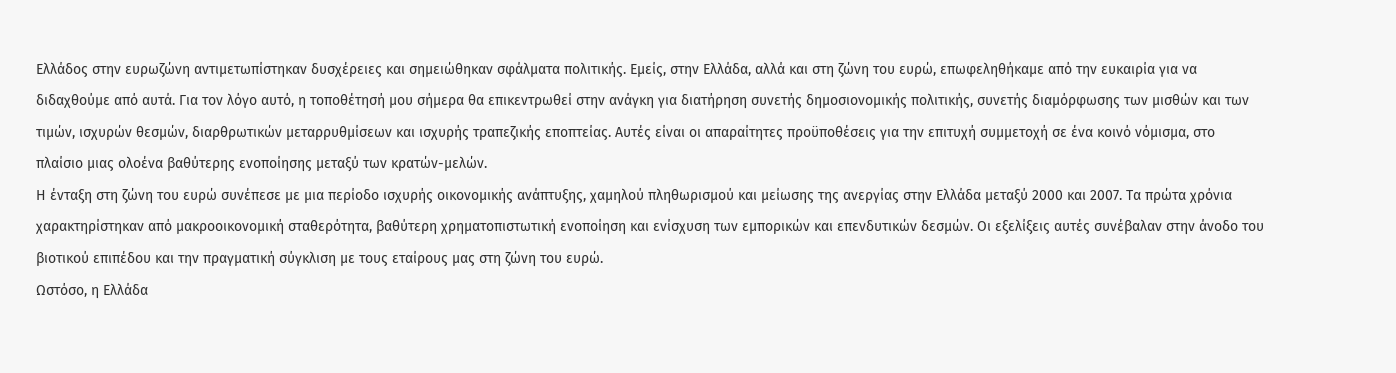Ελλάδος στην ευρωζώνη αντιμετωπίστηκαν δυσχέρειες και σημειώθηκαν σφάλματα πολιτικής. Εμείς, στην Ελλάδα, αλλά και στη ζώνη του ευρώ, επωφεληθήκαμε από την ευκαιρία για να διδαχθούμε από αυτά. Για τον λόγο αυτό, η τοποθέτησή μου σήμερα θα επικεντρωθεί στην ανάγκη για διατήρηση συνετής δημοσιονομικής πολιτικής, συνετής διαμόρφωσης των μισθών και των τιμών, ισχυρών θεσμών, διαρθρωτικών μεταρρυθμίσεων και ισχυρής τραπεζικής εποπτείας. Αυτές είναι οι απαραίτητες προϋποθέσεις για την επιτυχή συμμετοχή σε ένα κοινό νόμισμα, στο πλαίσιο μιας ολοένα βαθύτερης ενοποίησης μεταξύ των κρατών-μελών.
Η ένταξη στη ζώνη του ευρώ συνέπεσε με μια περίοδο ισχυρής οικονομικής ανάπτυξης, χαμηλού πληθωρισμού και μείωσης της ανεργίας στην Ελλάδα μεταξύ 2000 και 2007. Τα πρώτα χρόνια χαρακτηρίστηκαν από μακροοικονομική σταθερότητα, βαθύτερη χρηματοπιστωτική ενοποίηση και ενίσχυση των εμπορικών και επενδυτικών δεσμών. Οι εξελίξεις αυτές συνέβαλαν στην άνοδο του βιοτικού επιπέδου και την πραγματική σύγκλιση με τους εταίρους μας στη ζώνη του ευρώ.
Ωστόσο, η Ελλάδα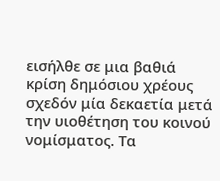εισήλθε σε μια βαθιά κρίση δημόσιου χρέους σχεδόν μία δεκαετία μετά την υιοθέτηση του κοινού νομίσματος. Τα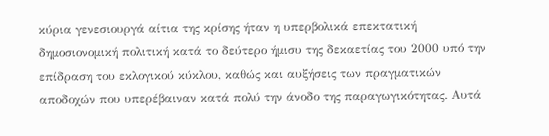κύρια γενεσιουργά αίτια της κρίσης ήταν η υπερβολικά επεκτατική δημοσιονομική πολιτική κατά το δεύτερο ήμισυ της δεκαετίας του 2000 υπό την επίδραση του εκλογικού κύκλου, καθώς και αυξήσεις των πραγματικών αποδοχών που υπερέβαιναν κατά πολύ την άνοδο της παραγωγικότητας. Αυτά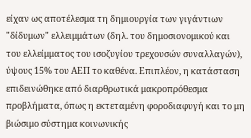είχαν ως αποτέλεσμα τη δημιουργία των γιγάντιων "δίδυμων" ελλειμμάτων (δηλ. του δημοσιονομικού και του ελλείμματος του ισοζυγίου τρεχουσών συναλλαγών), ύψους 15% του ΑΕΠ το καθένα. Επιπλέον, η κατάσταση επιδεινώθηκε από διαρθρωτικά μακροπρόθεσμα προβλήματα, όπως η εκτεταμένη φοροδιαφυγή και το μη βιώσιμο σύστημα κοινωνικής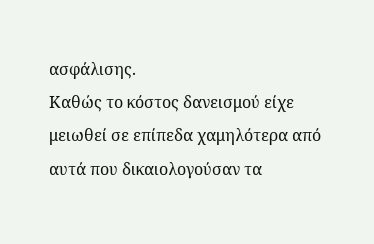ασφάλισης.
Καθώς το κόστος δανεισμού είχε μειωθεί σε επίπεδα χαμηλότερα από αυτά που δικαιολογούσαν τα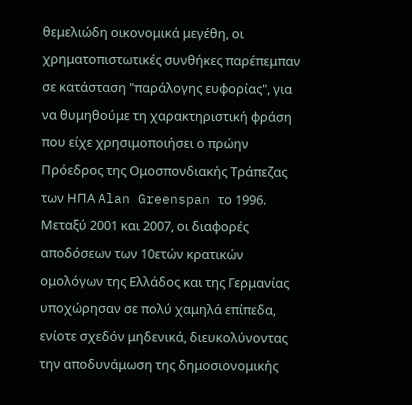θεμελιώδη οικονομικά μεγέθη, οι χρηματοπιστωτικές συνθήκες παρέπεμπαν σε κατάσταση "παράλογης ευφορίας", για να θυμηθούμε τη χαρακτηριστική φράση που είχε χρησιμοποιήσει ο πρώην Πρόεδρος της Ομοσπονδιακής Τράπεζας των ΗΠΑ Alan Greenspan το 1996. Μεταξύ 2001 και 2007, οι διαφορές αποδόσεων των 10ετών κρατικών ομολόγων της Ελλάδος και της Γερμανίας υποχώρησαν σε πολύ χαμηλά επίπεδα, ενίοτε σχεδόν μηδενικά, διευκολύνοντας την αποδυνάμωση της δημοσιονομικής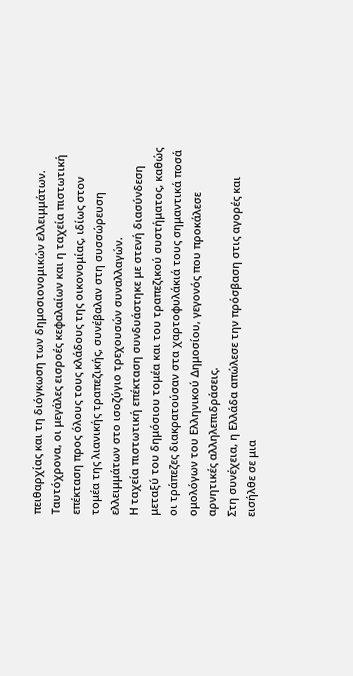πειθαρχίας και τη διόγκωση των δημοσιονομικών ελλειμμάτων.
Ταυτόχρονα, οι μεγάλες εισροές κεφαλαίων και η ταχεία πιστωτική επέκταση προς όλους τους κλάδους της οικονομίας, ιδίως στον τομέα της λιανικής τραπεζικής, συνέβαλαν στη συσσώρευση ελλειμμάτων στο ισοζύγιο τρεχουσών συναλλαγών.
Η ταχεία πιστωτική επέκταση συνδυάστηκε με στενή διασύνδεση μεταξύ του δημόσιου τομέα και του τραπεζικού συστήματος, καθώς οι τράπεζες διακρατούσαν στα χαρτοφυλάκιά τους σημαντικά ποσά ομολόγων του Ελληνικού Δημοσίου, γεγονός που προκάλεσε αρνητικές αλληλεπιδράσεις.
Στη συνέχεια, η Ελλάδα απώλεσε την πρόσβαση στις αγορές και εισήλθε σε μια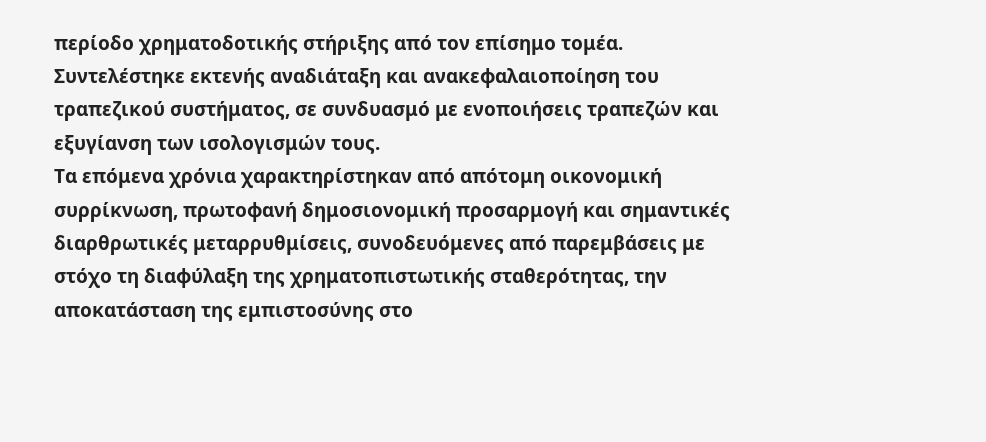περίοδο χρηματοδοτικής στήριξης από τον επίσημο τομέα. Συντελέστηκε εκτενής αναδιάταξη και ανακεφαλαιοποίηση του τραπεζικού συστήματος, σε συνδυασμό με ενοποιήσεις τραπεζών και εξυγίανση των ισολογισμών τους.
Τα επόμενα χρόνια χαρακτηρίστηκαν από απότομη οικονομική συρρίκνωση, πρωτοφανή δημοσιονομική προσαρμογή και σημαντικές διαρθρωτικές μεταρρυθμίσεις, συνοδευόμενες από παρεμβάσεις με στόχο τη διαφύλαξη της χρηματοπιστωτικής σταθερότητας, την αποκατάσταση της εμπιστοσύνης στο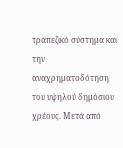τραπεζικό σύστημα και την αναχρηματοδότηση του υψηλού δημόσιου χρέους. Μετά από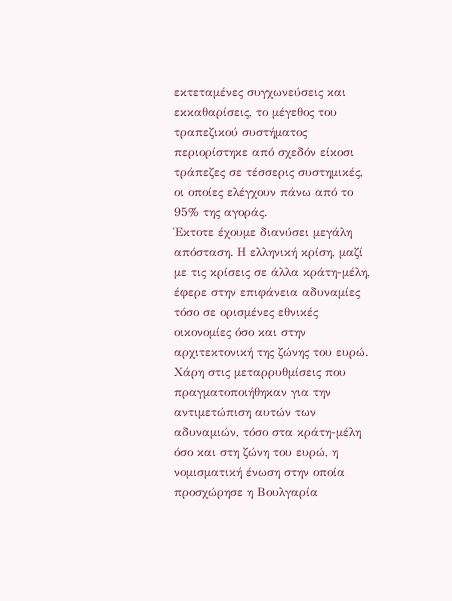εκτεταμένες συγχωνεύσεις και εκκαθαρίσεις, το μέγεθος του τραπεζικού συστήματος περιορίστηκε από σχεδόν είκοσι τράπεζες σε τέσσερις συστημικές, οι οποίες ελέγχουν πάνω από το 95% της αγοράς.
Έκτοτε έχουμε διανύσει μεγάλη απόσταση. Η ελληνική κρίση, μαζί με τις κρίσεις σε άλλα κράτη-μέλη, έφερε στην επιφάνεια αδυναμίες τόσο σε ορισμένες εθνικές οικονομίες όσο και στην αρχιτεκτονική της ζώνης του ευρώ. Χάρη στις μεταρρυθμίσεις που πραγματοποιήθηκαν για την αντιμετώπιση αυτών των αδυναμιών, τόσο στα κράτη-μέλη όσο και στη ζώνη του ευρώ, η νομισματική ένωση στην οποία προσχώρησε η Βουλγαρία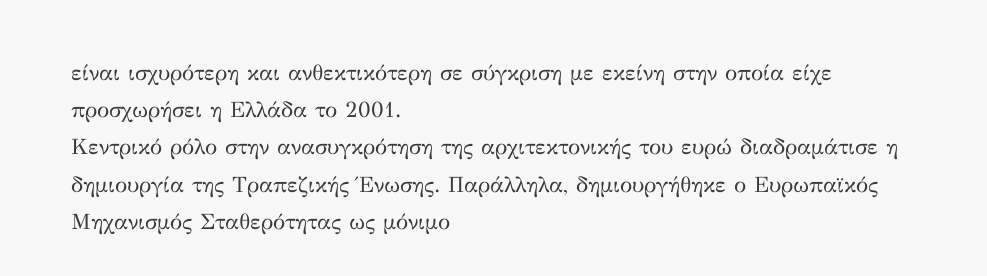είναι ισχυρότερη και ανθεκτικότερη σε σύγκριση με εκείνη στην οποία είχε προσχωρήσει η Ελλάδα το 2001.
Κεντρικό ρόλο στην ανασυγκρότηση της αρχιτεκτονικής του ευρώ διαδραμάτισε η δημιουργία της Τραπεζικής Ένωσης. Παράλληλα, δημιουργήθηκε ο Ευρωπαϊκός Μηχανισμός Σταθερότητας ως μόνιμο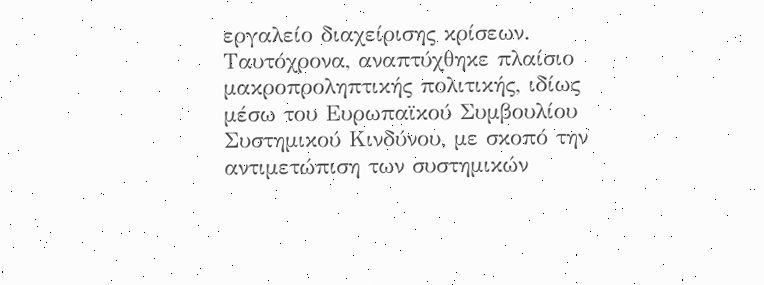εργαλείο διαχείρισης κρίσεων. Ταυτόχρονα, αναπτύχθηκε πλαίσιο μακροπροληπτικής πολιτικής, ιδίως μέσω του Ευρωπαϊκού Συμβουλίου Συστημικού Κινδύνου, με σκοπό την αντιμετώπιση των συστημικών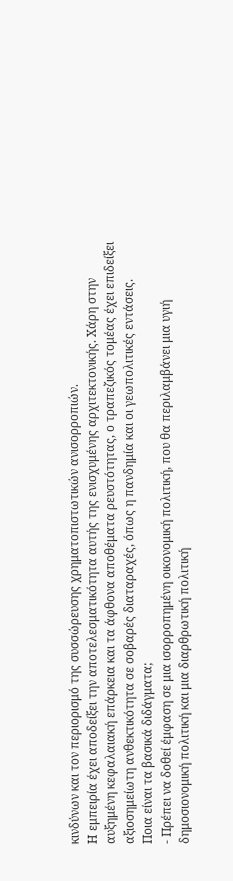κινδύνων και τον περιορισμό της συσσώρευσης χρηματοπιστωτικών ανισορροπιών.
Η εμπειρία έχει αποδείξει την αποτελεσματικότητα αυτής της ενισχυμένης αρχιτεκτονικής. Χάρη στην αυξημένη κεφαλαιακή επάρκεια και τα άφθονα αποθέματα ρευστότητας, ο τραπεζικός τομέας έχει επιδείξει αξιοσημείωτη ανθεκτικότητα σε σοβαρές διαταραχές, όπως η πανδημία και οι γεωπολιτικές εντάσεις.
Ποια είναι τα βασικά διδάγματα;
- Πρέπει να δοθεί έμφαση σε μια ισορροπημένη οικονομική πολιτική, που θα περιλαμβάνει μια υγιή δημοσιονομική πολιτική και μια διαρθρωτική πολιτική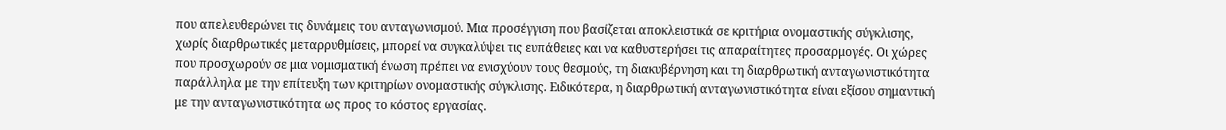που απελευθερώνει τις δυνάμεις του ανταγωνισμού. Μια προσέγγιση που βασίζεται αποκλειστικά σε κριτήρια ονομαστικής σύγκλισης, χωρίς διαρθρωτικές μεταρρυθμίσεις, μπορεί να συγκαλύψει τις ευπάθειες και να καθυστερήσει τις απαραίτητες προσαρμογές. Οι χώρες που προσχωρούν σε μια νομισματική ένωση πρέπει να ενισχύουν τους θεσμούς, τη διακυβέρνηση και τη διαρθρωτική ανταγωνιστικότητα παράλληλα με την επίτευξη των κριτηρίων ονομαστικής σύγκλισης. Ειδικότερα, η διαρθρωτική ανταγωνιστικότητα είναι εξίσου σημαντική με την ανταγωνιστικότητα ως προς το κόστος εργασίας.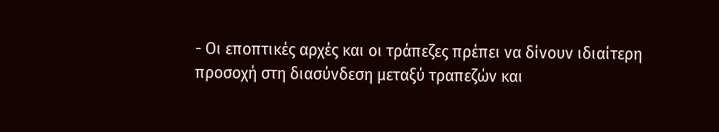- Οι εποπτικές αρχές και οι τράπεζες πρέπει να δίνουν ιδιαίτερη προσοχή στη διασύνδεση μεταξύ τραπεζών και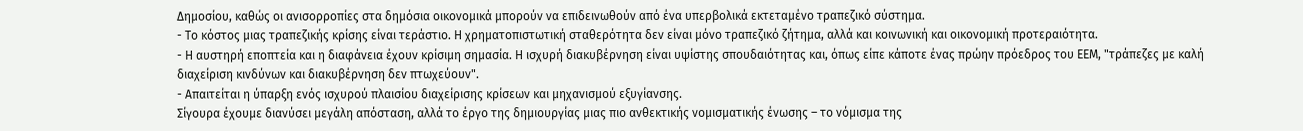Δημοσίου, καθώς οι ανισορροπίες στα δημόσια οικονομικά μπορούν να επιδεινωθούν από ένα υπερβολικά εκτεταμένο τραπεζικό σύστημα.
- Το κόστος μιας τραπεζικής κρίσης είναι τεράστιο. Η χρηματοπιστωτική σταθερότητα δεν είναι μόνο τραπεζικό ζήτημα, αλλά και κοινωνική και οικονομική προτεραιότητα.
- Η αυστηρή εποπτεία και η διαφάνεια έχουν κρίσιμη σημασία. Η ισχυρή διακυβέρνηση είναι υψίστης σπουδαιότητας και, όπως είπε κάποτε ένας πρώην πρόεδρος του ΕΕΜ, "τράπεζες με καλή διαχείριση κινδύνων και διακυβέρνηση δεν πτωχεύουν".
- Απαιτείται η ύπαρξη ενός ισχυρού πλαισίου διαχείρισης κρίσεων και μηχανισμού εξυγίανσης.
Σίγουρα έχουμε διανύσει μεγάλη απόσταση, αλλά το έργο της δημιουργίας μιας πιο ανθεκτικής νομισματικής ένωσης – το νόμισμα της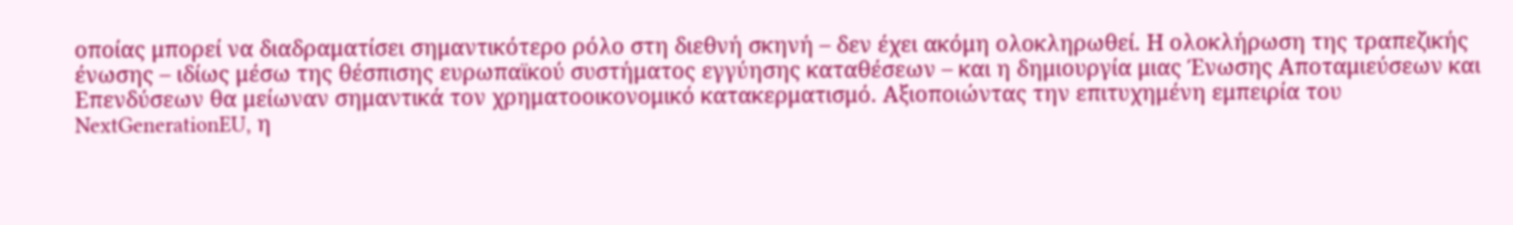οποίας μπορεί να διαδραματίσει σημαντικότερο ρόλο στη διεθνή σκηνή – δεν έχει ακόμη ολοκληρωθεί. Η ολοκλήρωση της τραπεζικής ένωσης – ιδίως μέσω της θέσπισης ευρωπαϊκού συστήματος εγγύησης καταθέσεων – και η δημιουργία μιας Ένωσης Αποταμιεύσεων και Επενδύσεων θα μείωναν σημαντικά τον χρηματοοικονομικό κατακερματισμό. Αξιοποιώντας την επιτυχημένη εμπειρία του NextGenerationEU, η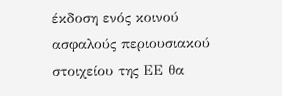έκδοση ενός κοινού ασφαλούς περιουσιακού στοιχείου της ΕΕ θα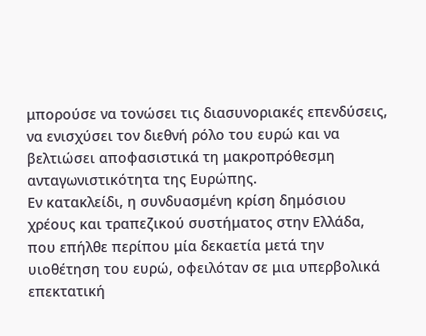μπορούσε να τονώσει τις διασυνοριακές επενδύσεις, να ενισχύσει τον διεθνή ρόλο του ευρώ και να βελτιώσει αποφασιστικά τη μακροπρόθεσμη ανταγωνιστικότητα της Ευρώπης.
Εν κατακλείδι, η συνδυασμένη κρίση δημόσιου χρέους και τραπεζικού συστήματος στην Ελλάδα, που επήλθε περίπου μία δεκαετία μετά την υιοθέτηση του ευρώ, οφειλόταν σε μια υπερβολικά επεκτατική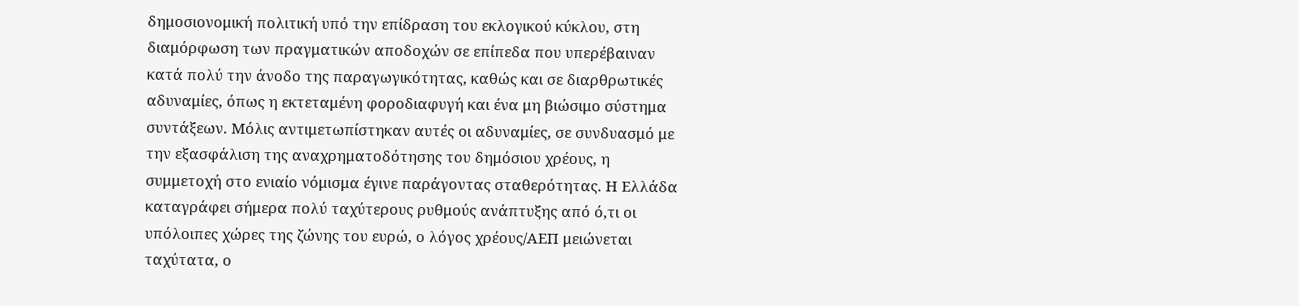δημοσιονομική πολιτική υπό την επίδραση του εκλογικού κύκλου, στη διαμόρφωση των πραγματικών αποδοχών σε επίπεδα που υπερέβαιναν κατά πολύ την άνοδο της παραγωγικότητας, καθώς και σε διαρθρωτικές αδυναμίες, όπως η εκτεταμένη φοροδιαφυγή και ένα μη βιώσιμο σύστημα συντάξεων. Μόλις αντιμετωπίστηκαν αυτές οι αδυναμίες, σε συνδυασμό με την εξασφάλιση της αναχρηματοδότησης του δημόσιου χρέους, η συμμετοχή στο ενιαίο νόμισμα έγινε παράγοντας σταθερότητας. Η Ελλάδα καταγράφει σήμερα πολύ ταχύτερους ρυθμούς ανάπτυξης από ό,τι οι υπόλοιπες χώρες της ζώνης του ευρώ, ο λόγος χρέους/ΑΕΠ μειώνεται ταχύτατα, ο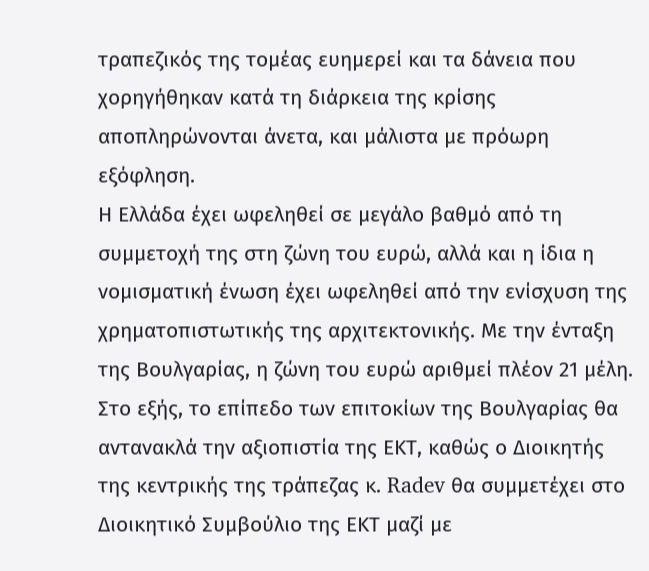τραπεζικός της τομέας ευημερεί και τα δάνεια που χορηγήθηκαν κατά τη διάρκεια της κρίσης αποπληρώνονται άνετα, και μάλιστα με πρόωρη εξόφληση.
Η Ελλάδα έχει ωφεληθεί σε μεγάλο βαθμό από τη συμμετοχή της στη ζώνη του ευρώ, αλλά και η ίδια η νομισματική ένωση έχει ωφεληθεί από την ενίσχυση της χρηματοπιστωτικής της αρχιτεκτονικής. Με την ένταξη της Βουλγαρίας, η ζώνη του ευρώ αριθμεί πλέον 21 μέλη. Στο εξής, το επίπεδο των επιτοκίων της Βουλγαρίας θα αντανακλά την αξιοπιστία της ΕΚΤ, καθώς ο Διοικητής της κεντρικής της τράπεζας κ. Radev θα συμμετέχει στο Διοικητικό Συμβούλιο της ΕΚΤ μαζί με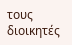τους διοικητές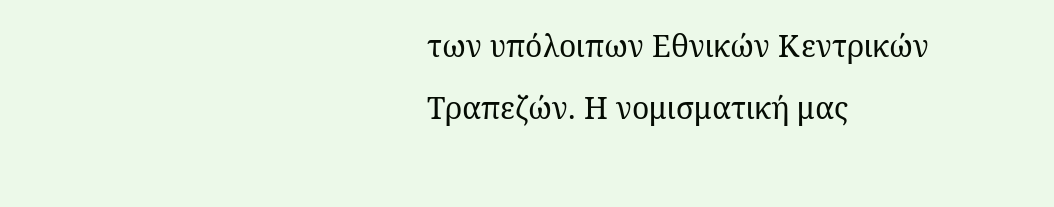των υπόλοιπων Εθνικών Κεντρικών Τραπεζών. Η νομισματική μας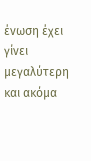ένωση έχει γίνει μεγαλύτερη και ακόμα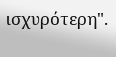ισχυρότερη".